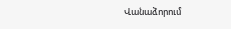Վանաձորում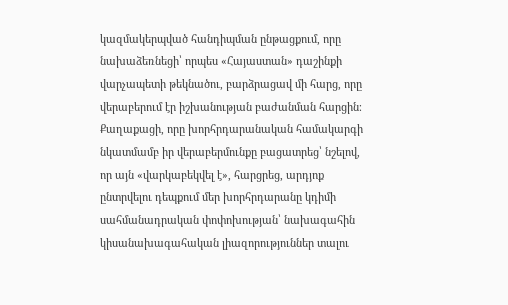կազմակերպված հանդիպման ընթացքում, որը նախաձեռնեցի՝ որպես «Հայաստան» դաշինքի վարչապետի թեկնածու, բարձրացավ մի հարց, որը վերաբերում էր իշխանության բաժանման հարցին։ Քաղաքացի, որը խորհրդարանական համակարգի նկատմամբ իր վերաբերմունքը բացատրեց՝ նշելով, որ այն «վարկաբեկվել է», հարցրեց, արդյոք ընտրվելու դեպքում մեր խորհրդարանը կդիմի սահմանադրական փոփոխության՝ նախագահին կիսանախագահական լիազորություններ տալու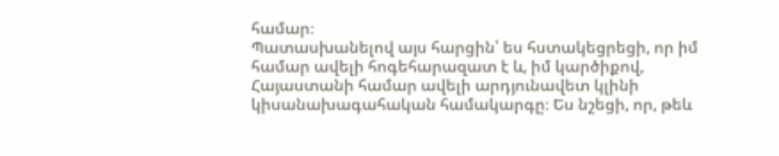համար։
Պատասխանելով այս հարցին՝ ես հստակեցրեցի, որ իմ համար ավելի հոգեհարազատ է և, իմ կարծիքով, Հայաստանի համար ավելի արդյունավետ կլինի կիսանախագահական համակարգը։ Ես նշեցի, որ, թեև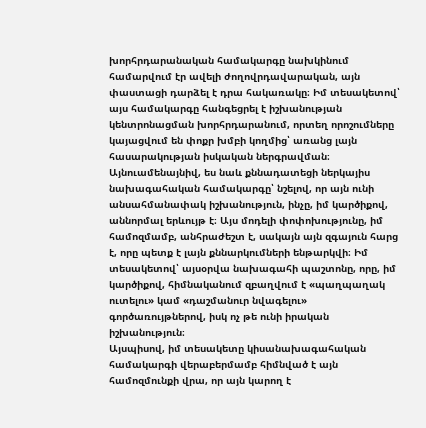խորհրդարանական համակարգը նախկինում համարվում էր ավելի ժողովրդավարական, այն փաստացի դարձել է դրա հակառակը։ Իմ տեսակետով՝ այս համակարգը հանգեցրել է իշխանության կենտրոնացման խորհրդարանում, որտեղ որոշումները կայացվում են փոքր խմբի կողմից՝ առանց լայն հասարակության իսկական ներգրավման։
Այնուամենայնիվ, ես նաև քննադատեցի ներկայիս նախագահական համակարգը՝ նշելով, որ այն ունի անսահմանափակ իշխանություն, ինչը, իմ կարծիքով, աննորմալ երևույթ է։ Այս մոդելի փոփոխությունը, իմ համոզմամբ, անհրաժեշտ է, սակայն այն զգայուն հարց է, որը պետք է լայն քննարկումների ենթարկվի։ Իմ տեսակետով՝ այսօրվա նախագահի պաշտոնը, որը, իմ կարծիքով, հիմնականում զբաղվում է «պաղպաղակ ուտելու» կամ «դաշմանուր նվագելու» գործառույթներով, իսկ ոչ թե ունի իրական իշխանություն։
Այսպիսով, իմ տեսակետը կիսանախագահական համակարգի վերաբերմամբ հիմնված է այն համոզմունքի վրա, որ այն կարող է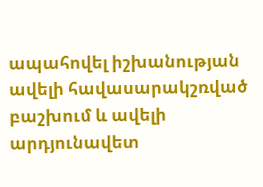ապահովել իշխանության ավելի հավասարակշռված բաշխում և ավելի արդյունավետ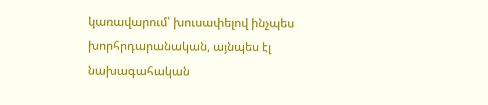կառավարում՝ խուսափելով ինչպես խորհրդարանական, այնպես էլ նախագահական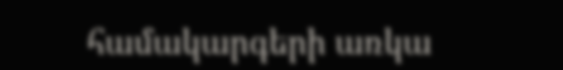համակարգերի առկա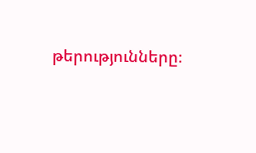թերությունները։